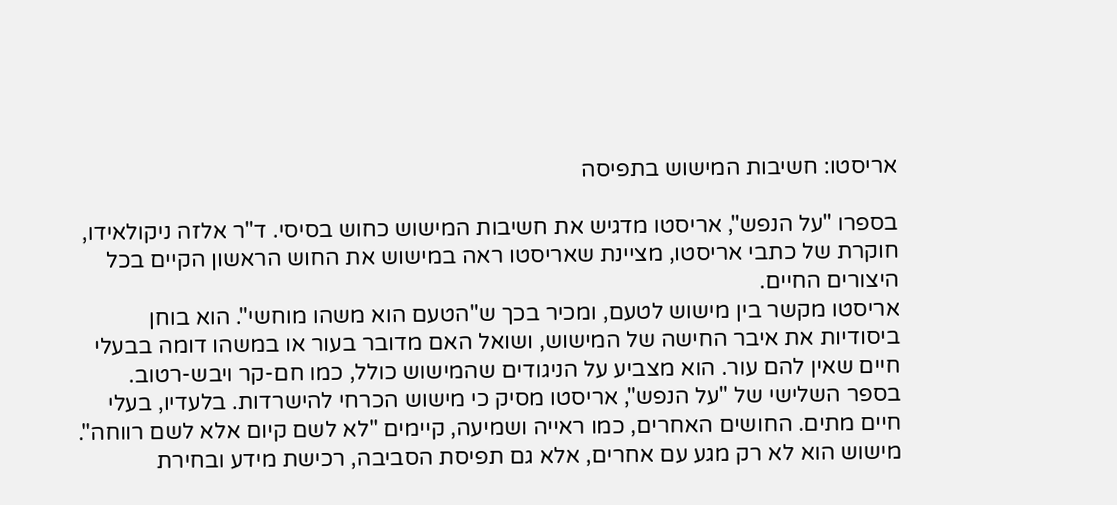אריסטו: חשיבות המישוש בתפיסה

בספרו "על הנפש", אריסטו מדגיש את חשיבות המישוש כחוש בסיסי. ד"ר אלזה ניקולאידו, חוקרת של כתבי אריסטו, מציינת שאריסטו ראה במישוש את החוש הראשון הקיים בכל היצורים החיים.
אריסטו מקשר בין מישוש לטעם, ומכיר בכך ש"הטעם הוא משהו מוחשי". הוא בוחן ביסודיות את איבר החישה של המישוש, ושואל האם מדובר בעור או במשהו דומה בבעלי חיים שאין להם עור. הוא מצביע על הניגודים שהמישוש כולל, כמו חם-קר ויבש-רטוב.
בספר השלישי של "על הנפש", אריסטו מסיק כי מישוש הכרחי להישרדות. בלעדיו, בעלי חיים מתים. החושים האחרים, כמו ראייה ושמיעה, קיימים "לא לשם קיום אלא לשם רווחה".
מישוש הוא לא רק מגע עם אחרים, אלא גם תפיסת הסביבה, רכישת מידע ובחירת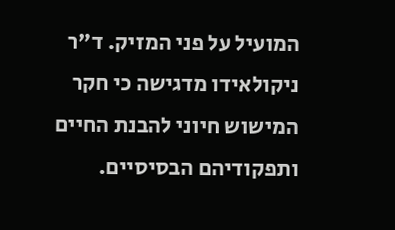המועיל על פני המזיק. ד"ר ניקולאידו מדגישה כי חקר המישוש חיוני להבנת החיים ותפקודיהם הבסיסיים.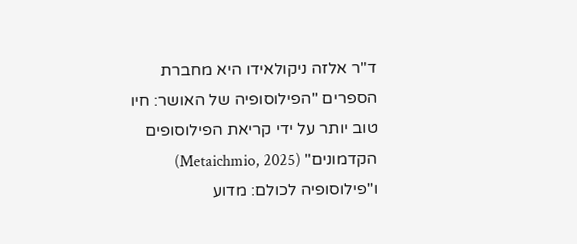ד"ר אלזה ניקולאידו היא מחברת הספרים "הפילוסופיה של האושר: חיו טוב יותר על ידי קריאת הפילוסופים הקדמונים" (Metaichmio, 2025) ו"פילוסופיה לכולם: מדוע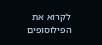לקרוא את הפילוסופים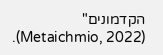הקדמונים" (Metaichmio, 2022).